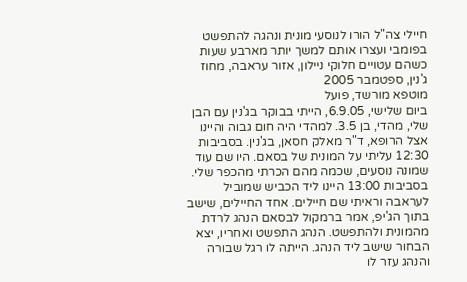חיילי צה"ל הורו לנוסעי מונית ונהגה להתפשט בפומבי ועצרו אותם למשך יותר מארבע שעות כשהם עטויים חלוקי ניילון, אזור עראבה, מחוז ג'נין, ספטמבר 2005
מוטפא מורשד, פועל
ביום שלישי, 6.9.05, הייתי בבוקר בג'נין עם הבן שלי, מהדי, בן 3.5. למהדי היה חום גבוה והיינו אצל הרופא, ד"ר מאלק חסאן, בג'נין. בסביבות 12:30 עליתי על המונית של בסאם. היו שם עוד שמונה נוסעים, שכמה מהם הכרתי מהכפר שלי.
בסביבות 13:00 היינו ליד הכביש שמוביל לעראבה וראיתי שם חיילים. אחד החיילים, שישב בתוך הג'יפ, אמר ברמקול לבסאם הנהג לרדת מהמונית ולהתפשט. הנהג התפשט ואחריו, יצא הבחור שישב ליד הנהג. הייתה לו רגל שבורה והנהג עזר לו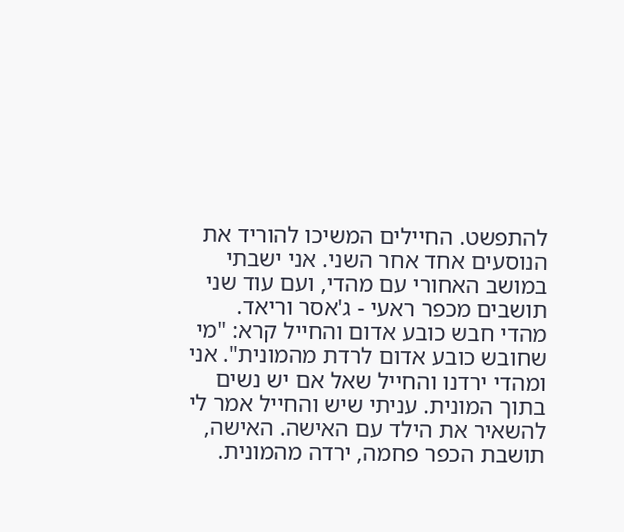להתפשט. החיילים המשיכו להוריד את הנוסעים אחד אחר השני. אני ישבתי במושב האחורי עם מהדי, ועם עוד שני תושבים מכפר ראעי - ג'אסר וריאד. מהדי חבש כובע אדום והחייל קרא: "מי שחובש כובע אדום לרדת מהמונית". אני ומהדי ירדנו והחייל שאל אם יש נשים בתוך המונית. עניתי שיש והחייל אמר לי להשאיר את הילד עם האישה. האישה, תושבת הכפר פחמה, ירדה מהמונית.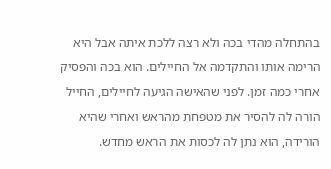בהתחלה מהדי בכה ולא רצה ללכת איתה אבל היא הרימה אותו והתקדמה אל החיילים. הוא בכה והפסיק אחרי כמה זמן. לפני שהאישה הגיעה לחיילים, החייל הורה לה להסיר את מטפחת מהראש ואחרי שהיא הורידה, הוא נתן לה לכסות את הראש מחדש.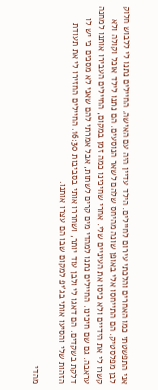אני התפשטתי כמו האחרים והלכתי עירום לחיילים. הילד עדיין היה עם האישה. החיילים נתנו לי ללבוש חלוק לבן מפלסטיק. הם התייחסו אלי באופן שונה מהיחס שלהם לשאר הנוסעים. הם נתנו לילד אוכל וקולה ולא קשרו לי את הידיים ולא כיסו את העיניים שלי. אחרי שחיכינו כמה זמן במקום, החיילים העבירו אותנו למחנה עראבה. גם שם חיכינו. החיילים נתנו למהדי מים קרים לשתות, אבל אמרתי להם שאני לא מסכים כי יש לו דלקת בשקדים. הם דאגו לי ולבן עוד יותר, ושחררו אותי בסביבות 16:30. החיילים החזירו לי את תעודת הזהות שלי והסיעו אותי בג'יפ למקום שבו הם עצרו אותנו.

מהדי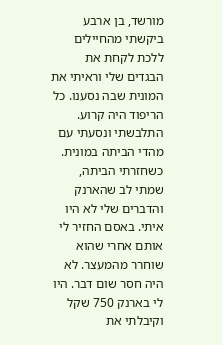מורשד, בן ארבע
ביקשתי מהחיילים ללכת לקחת את הבגדים שלי וראיתי את המונית שבה נסענו. כל הריפוד היה קרוע. התלבשתי ונסעתי עם מהדי הביתה במונית. כשחזרתי הביתה, שמתי לב שהארנק והדברים שלי לא היו איתי. באסם החזיר לי אותם אחרי שהוא שוחרר מהמעצר. לא היה חסר שום דבר. היו לי בארנק 750 שקל וקיבלתי את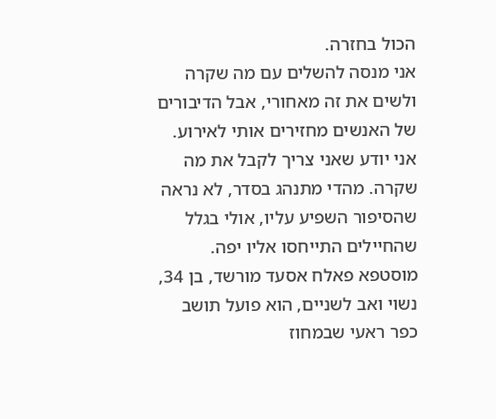הכול בחזרה.
אני מנסה להשלים עם מה שקרה ולשים את זה מאחורי, אבל הדיבורים של האנשים מחזירים אותי לאירוע. אני יודע שאני צריך לקבל את מה שקרה. מהדי מתנהג בסדר, לא נראה שהסיפור השפיע עליו, אולי בגלל שהחיילים התייחסו אליו יפה.
מוסטפא פאלח אסעד מורשד, בן 34, נשוי ואב לשניים, הוא פועל תושב כפר ראעי שבמחוז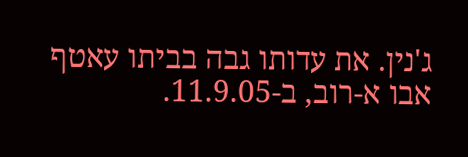ג'נין. את עדותו גבה בביתו עאטף אבו א-רוב, ב-11.9.05.